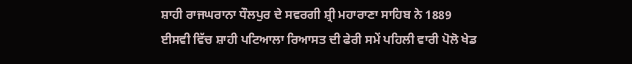ਸ਼ਾਹੀ ਰਾਜਘਰਾਨਾ ਧੌਲਪੁਰ ਦੇ ਸਵਰਗੀ ਸ਼੍ਰੀ ਮਹਾਰਾਣਾ ਸਾਹਿਬ ਨੇ 1889 ਈਸਵੀ ਵਿੱਚ ਸ਼ਾਹੀ ਪਟਿਆਲਾ ਰਿਆਸਤ ਦੀ ਫੇਰੀ ਸਮੇਂ ਪਹਿਲੀ ਵਾਰੀ ਪੋਲੋ ਖੇਡ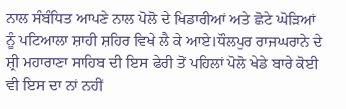ਨਾਲ ਸੰਬੰਧਿਤ ਆਪਣੇ ਨਾਲ ਪੋਲੋ ਦੇ ਖਿਡਾਰੀਆਂ ਅਤੇ ਛੋਟੇ ਘੋੜਿਆਂ ਨੂੰ ਪਟਿਆਲਾ ਸ਼ਾਹੀ ਸ਼ਹਿਰ ਵਿਖੇ ਲੈ ਕੇ ਆਏ।ਧੌਲਪੁਰ ਰਾਜਘਰਾਨੇ ਦੇ ਸ਼੍ਰੀ ਮਹਾਰਾਣਾ ਸਾਹਿਬ ਦੀ ਇਸ ਫੇਰੀ ਤੋਂ ਪਹਿਲਾਂ ਪੋਲੋ ਖੇਡੇ ਬਾਰੇ ਕੋਈ ਵੀ ਇਸ ਦਾ ਨਾਂ ਨਹੀਂ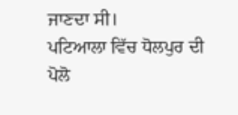ਜਾਣਦਾ ਸੀ।
ਪਟਿਆਲਾ ਵਿੱਚ ਧੋਲਪੁਰ ਦੀ ਪੋਲੋ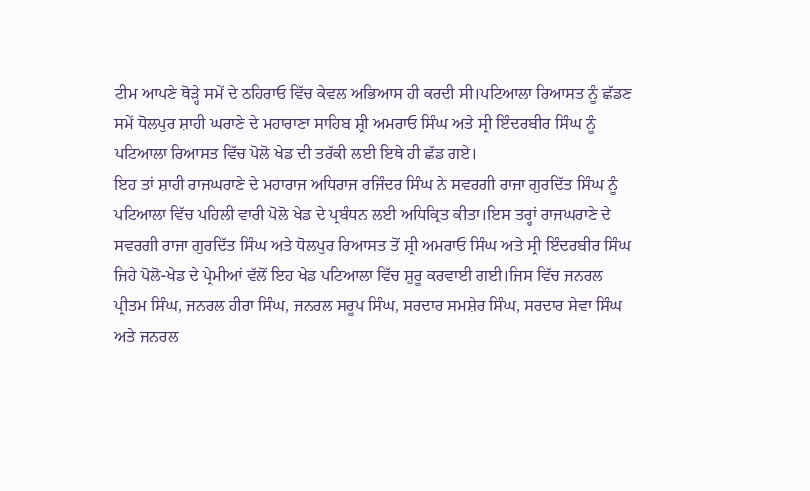ਟੀਮ ਆਪਣੇ ਥੋੜ੍ਹੇ ਸਮੇਂ ਦੇ ਠਹਿਰਾਓ ਵਿੱਚ ਕੇਵਲ ਅਭਿਆਸ ਹੀ ਕਰਦੀ ਸੀ।ਪਟਿਆਲਾ ਰਿਆਸਤ ਨੂੰ ਛੱਡਣ ਸਮੇਂ ਧੋਲਪੁਰ ਸ਼ਾਹੀ ਘਰਾਣੇ ਦੇ ਮਹਾਰਾਣਾ ਸਾਹਿਬ ਸ਼੍ਰੀ ਅਮਰਾਓ ਸਿੰਘ ਅਤੇ ਸ੍ਰੀ ਇੰਦਰਬੀਰ ਸਿੰਘ ਨੂੰ ਪਟਿਆਲਾ ਰਿਆਸਤ ਵਿੱਚ ਪੋਲੋ ਖੇਡ ਦੀ ਤਰੱਕੀ ਲਈ ਇਥੇ ਹੀ ਛੱਡ ਗਏ।
ਇਹ ਤਾਂ ਸ਼ਾਹੀ ਰਾਜਘਰਾਣੇ ਦੇ ਮਹਾਰਾਜ ਅਧਿਰਾਜ ਰਜਿੰਦਰ ਸਿੰਘ ਨੇ ਸਵਰਗੀ ਰਾਜਾ ਗੁਰਦਿੱਤ ਸਿੰਘ ਨੂੰ ਪਟਿਆਲਾ ਵਿੱਚ ਪਹਿਲੀ ਵਾਰੀ ਪੋਲੋ ਖੇਡ ਦੇ ਪ੍ਰਬੰਧਨ ਲਈ ਅਧਿਕ੍ਰਿਤ ਕੀਤਾ।ਇਸ ਤਰ੍ਹਾਂ ਰਾਜਘਰਾਣੇ ਦੇ ਸਵਰਗੀ ਰਾਜਾ ਗੁਰਦਿੱਤ ਸਿੰਘ ਅਤੇ ਧੋਲਪੁਰ ਰਿਆਸਤ ਤੋਂ ਸ਼੍ਰੀ ਅਮਰਾਓ ਸਿੰਘ ਅਤੇ ਸ੍ਰੀ ਇੰਦਰਬੀਰ ਸਿੰਘ ਜਿਹੇ ਪੋਲੋ-ਖੇਡ ਦੇ ਪ੍ਰੇਮੀਆਂ ਵੱਲੋਂ ਇਹ ਖੇਡ ਪਟਿਆਲਾ ਵਿੱਚ ਸ਼ੁਰੂ ਕਰਵਾਈ ਗਈ।ਜਿਸ ਵਿੱਚ ਜਨਰਲ ਪ੍ਰੀਤਮ ਸਿੰਘ, ਜਨਰਲ ਹੀਰਾ ਸਿੰਘ, ਜਨਰਲ ਸਰੂਪ ਸਿੰਘ, ਸਰਦਾਰ ਸਮਸ਼ੇਰ ਸਿੰਘ, ਸਰਦਾਰ ਸੇਵਾ ਸਿੰਘ ਅਤੇ ਜਨਰਲ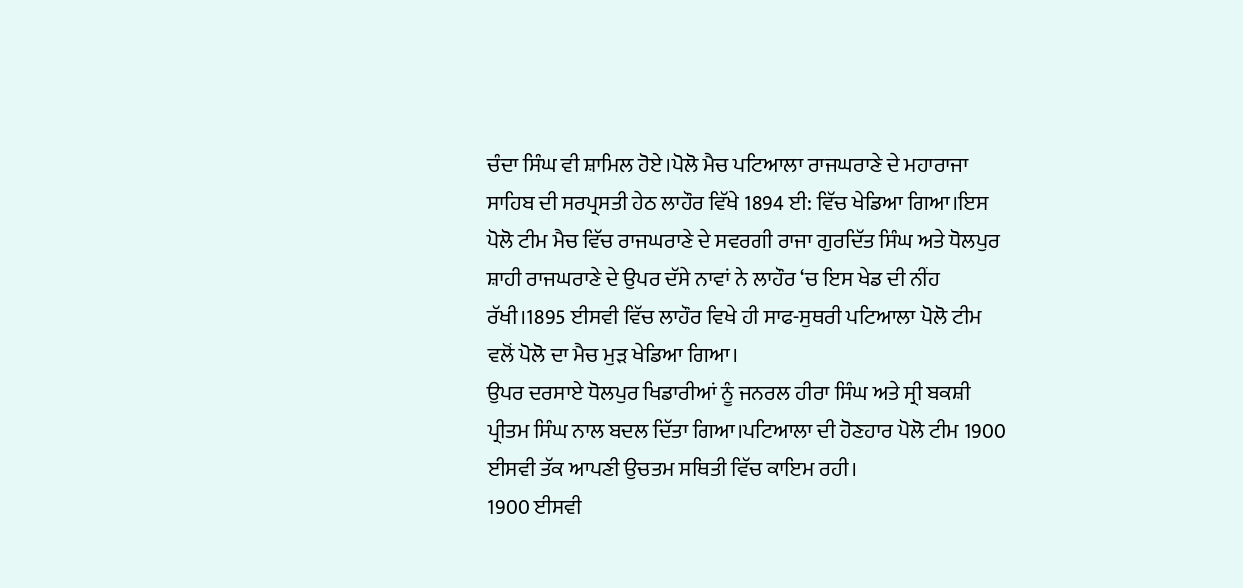ਚੰਦਾ ਸਿੰਘ ਵੀ ਸ਼ਾਮਿਲ ਹੋਏ।ਪੋਲੋ ਮੈਚ ਪਟਿਆਲਾ ਰਾਜਘਰਾਣੇ ਦੇ ਮਹਾਰਾਜਾ ਸਾਹਿਬ ਦੀ ਸਰਪ੍ਰਸਤੀ ਹੇਠ ਲਾਹੌਰ ਵਿੱਖੇ 1894 ਈ: ਵਿੱਚ ਖੇਡਿਆ ਗਿਆ।ਇਸ ਪੋਲੋ ਟੀਮ ਮੈਚ ਵਿੱਚ ਰਾਜਘਰਾਣੇ ਦੇ ਸਵਰਗੀ ਰਾਜਾ ਗੁਰਦਿੱਤ ਸਿੰਘ ਅਤੇ ਧੋਲਪੁਰ ਸ਼ਾਹੀ ਰਾਜਘਰਾਣੇ ਦੇ ਉਪਰ ਦੱਸੇ ਨਾਵਾਂ ਨੇ ਲਾਹੌਰ ‘ਚ ਇਸ ਖੇਡ ਦੀ ਨੀਂਹ ਰੱਖੀ।1895 ਈਸਵੀ ਵਿੱਚ ਲਾਹੌਰ ਵਿਖੇ ਹੀ ਸਾਫ-ਸੁਥਰੀ ਪਟਿਆਲਾ ਪੋਲੋ ਟੀਮ ਵਲੋਂ ਪੋਲੋ ਦਾ ਮੈਚ ਮੁੜ ਖੇਡਿਆ ਗਿਆ।
ਉਪਰ ਦਰਸਾਏ ਧੋਲਪੁਰ ਖਿਡਾਰੀਆਂ ਨੂੰ ਜਨਰਲ ਹੀਰਾ ਸਿੰਘ ਅਤੇ ਸ੍ਰੀ ਬਕਸ਼ੀ ਪ੍ਰੀਤਮ ਸਿੰਘ ਨਾਲ ਬਦਲ ਦਿੱਤਾ ਗਿਆ।ਪਟਿਆਲਾ ਦੀ ਹੋਣਹਾਰ ਪੋਲੋ ਟੀਮ 1900 ਈਸਵੀ ਤੱਕ ਆਪਣੀ ਉਚਤਮ ਸਥਿਤੀ ਵਿੱਚ ਕਾਇਮ ਰਹੀ।
1900 ਈਸਵੀ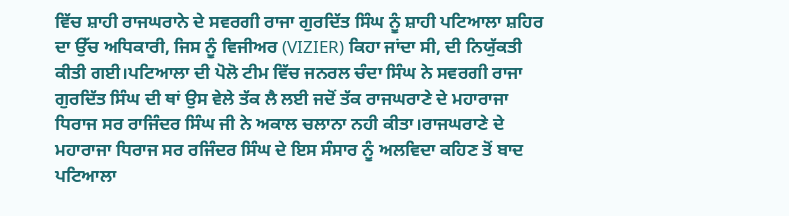ਵਿੱਚ ਸ਼ਾਹੀ ਰਾਜਘਰਾਨੇ ਦੇ ਸਵਰਗੀ ਰਾਜਾ ਗੁਰਦਿੱਤ ਸਿੰਘ ਨੂੰ ਸ਼ਾਹੀ ਪਟਿਆਲਾ ਸ਼ਹਿਰ ਦਾ ਉੱਚ ਅਧਿਕਾਰੀ, ਜਿਸ ਨੂੰ ਵਿਜੀਅਰ (VIZIER) ਕਿਹਾ ਜਾਂਦਾ ਸੀ, ਦੀ ਨਿਯੁੱਕਤੀ ਕੀਤੀ ਗਈ।ਪਟਿਆਲਾ ਦੀ ਪੋਲੋ ਟੀਮ ਵਿੱਚ ਜਨਰਲ ਚੰਦਾ ਸਿੰਘ ਨੇ ਸਵਰਗੀ ਰਾਜਾ ਗੁਰਦਿੱਤ ਸਿੰਘ ਦੀ ਥਾਂ ਉਸ ਵੇਲੇ ਤੱਕ ਲੈ ਲਈ ਜਦੋਂ ਤੱਕ ਰਾਜਘਰਾਣੇ ਦੇ ਮਹਾਰਾਜਾ ਧਿਰਾਜ ਸਰ ਰਾਜਿੰਦਰ ਸਿੰਘ ਜੀ ਨੇ ਅਕਾਲ ਚਲਾਨਾ ਨਹੀ ਕੀਤਾ।ਰਾਜਘਰਾਣੇ ਦੇ ਮਹਾਰਾਜਾ ਧਿਰਾਜ ਸਰ ਰਜਿੰਦਰ ਸਿੰਘ ਦੇ ਇਸ ਸੰਸਾਰ ਨੂੰ ਅਲਵਿਦਾ ਕਹਿਣ ਤੋਂ ਬਾਦ ਪਟਿਆਲਾ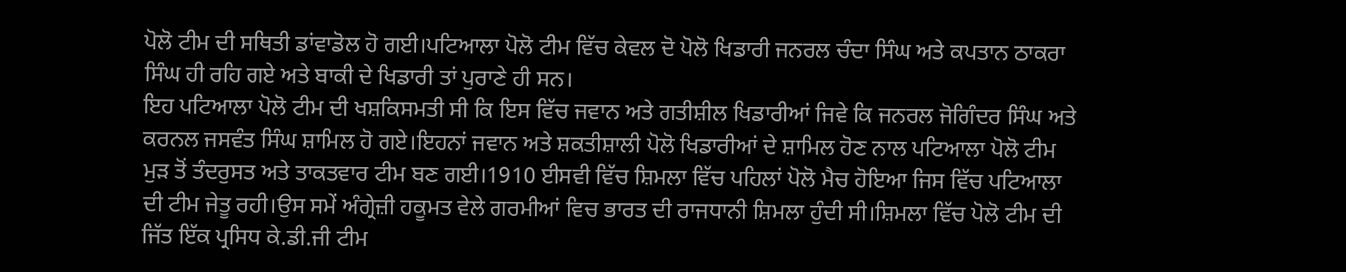ਪੋਲੋ ਟੀਮ ਦੀ ਸਥਿਤੀ ਡਾਂਵਾਡੋਲ ਹੋ ਗਈ।ਪਟਿਆਲਾ ਪੋਲੋ ਟੀਮ ਵਿੱਚ ਕੇਵਲ ਦੋ ਪੋਲੋ ਖਿਡਾਰੀ ਜਨਰਲ ਚੰਦਾ ਸਿੰਘ ਅਤੇ ਕਪਤਾਨ ਠਾਕਰਾ ਸਿੰਘ ਹੀ ਰਹਿ ਗਏ ਅਤੇ ਬਾਕੀ ਦੇ ਖਿਡਾਰੀ ਤਾਂ ਪੁਰਾਣੇ ਹੀ ਸਨ।
ਇਹ ਪਟਿਆਲਾ ਪੋਲੋ ਟੀਮ ਦੀ ਖਸ਼ਕਿਸਮਤੀ ਸੀ ਕਿ ਇਸ ਵਿੱਚ ਜਵਾਨ ਅਤੇ ਗਤੀਸ਼ੀਲ ਖਿਡਾਰੀਆਂ ਜਿਵੇ ਕਿ ਜਨਰਲ ਜੋਗਿੰਦਰ ਸਿੰਘ ਅਤੇ ਕਰਨਲ ਜਸਵੰਤ ਸਿੰਘ ਸ਼ਾਮਿਲ ਹੋ ਗਏ।ਇਹਨਾਂ ਜਵਾਨ ਅਤੇ ਸ਼ਕਤੀਸ਼ਾਲੀ ਪੋਲੋ ਖਿਡਾਰੀਆਂ ਦੇ ਸ਼ਾਮਿਲ ਹੋਣ ਨਾਲ ਪਟਿਆਲਾ ਪੋਲੋ ਟੀਮ ਮੁੜ ਤੋਂ ਤੰਦਰੁਸਤ ਅਤੇ ਤਾਕਤਵਾਰ ਟੀਮ ਬਣ ਗਈ।1910 ਈਸਵੀ ਵਿੱਚ ਸ਼ਿਮਲਾ ਵਿੱਚ ਪਹਿਲਾਂ ਪੋਲੋ ਮੈਚ ਹੋਇਆ ਜਿਸ ਵਿੱਚ ਪਟਿਆਲਾ ਦੀ ਟੀਮ ਜੇਤੂ ਰਹੀ।ਉਸ ਸਮੇਂ ਅੰਗ੍ਰੇਜ਼ੀ ਹਕੂਮਤ ਵੇਲੇ ਗਰਮੀਆਂ ਵਿਚ ਭਾਰਤ ਦੀ ਰਾਜਧਾਨੀ ਸ਼ਿਮਲਾ ਹੁੰਦੀ ਸੀ।ਸ਼ਿਮਲਾ ਵਿੱਚ ਪੋਲੋ ਟੀਮ ਦੀ ਜਿੱਤ ਇੱਕ ਪ੍ਰਸਿਧ ਕੇ.ਡੀ.ਜੀ ਟੀਮ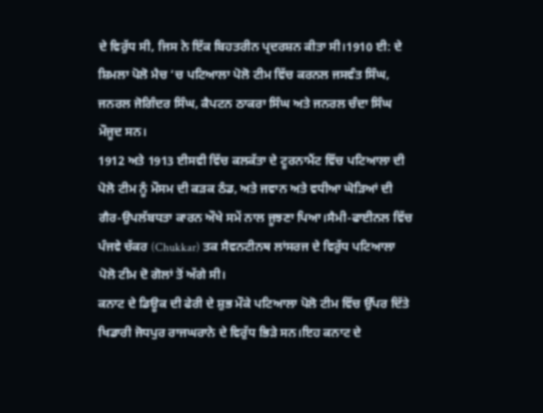ਦੇ ਵਿਰੁੱਧ ਸੀ, ਜਿਸ ਨੇ ਇੱਕ ਬਿਹਤਰੀਨ ਪ੍ਰਦਰਸ਼ਨ ਕੀਤਾ ਸੀ।1910 ਈ: ਦੇ ਸ਼ਿਮਲਾ ਪੋਲੋ ਮੈਚ ‘ਚ ਪਟਿਆਲਾ ਪੋਲੋ ਟੀਮ ਵਿੱਚ ਕਰਨਲ ਜਸਵੰਤ ਸਿੰਘ, ਜਨਰਲ ਜੋਗਿੰਦਰ ਸਿੰਘ, ਕੈਪਟਨ ਠਾਕਰਾ ਸਿੰਘ ਅਤੇ ਜਨਰਲ ਚੰਦਾ ਸਿੰਘ ਮੌਜੂਦ ਸਨ।
1912 ਅਤੇ 1913 ਈਸਵੀ ਵਿੱਚ ਕਲਕੱਤਾ ਦੇ ਟੂਰਨਾਮੈਂਟ ਵਿੱਚ ਪਟਿਆਲਾ ਦੀ ਪੋਲੋ ਟੀਮ ਨੂੰ ਮੌਸਮ ਦੀ ਕੜਕ ਠੰਡ, ਅਤੇ ਜਵਾਨ ਅਤੇ ਵਧੀਆ ਘੋੜਿਆਂ ਦੀ ਗੈਰ-ਉਪਲੱਬਧਤਾ ਕਾਰਨ ਔਖੇ ਸਮੇਂ ਨਾਲ ਜੂਝਣਾ ਪਿਆ।ਸੈਮੀ-ਫਾਈਨਲ ਵਿੱਚ ਪੰਜਵੇ ਚੱਕਰ (Chukkar) ਤਕ ਸੈਵਨਟੀਨਥ ਲਾਂਸਰਜ ਦੇ ਵਿਰੁੱਧ ਪਟਿਆਲਾ ਪੋਲੋ ਟੀਮ ਦੋ ਗੋਲਾਂ ਤੋਂ ਅੱਗੇ ਸੀ।
ਕਨਾਟ ਦੇ ਡਿਊਕ ਦੀ ਫੇਰੀ ਦੇ ਸ਼ੁਭ ਮੌਕੇ ਪਟਿਆਲਾ ਪੋਲੋ ਟੀਮ ਵਿੱਚ ਉੱਪਰ ਦਿੱਤੇ ਖਿਡਾਰੀ ਜੋਧਪੁਰ ਰਾਜਘਰਾਨੇ ਦੇ ਵਿਰੁੱਧ ਭਿੜੇ ਸਨ।ਇਹ ਕਨਾਟ ਦੇ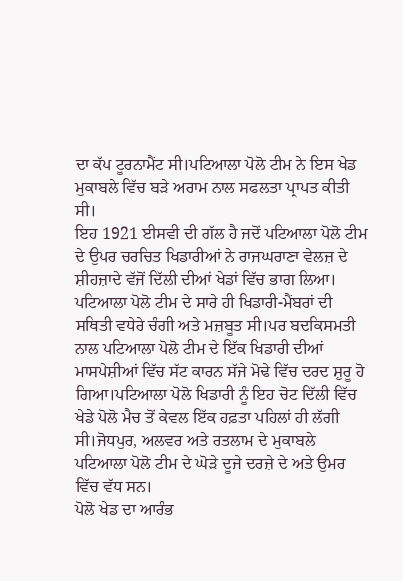ਦਾ ਕੱਪ ਟੂਰਨਾਮੈਂਟ ਸੀ।ਪਟਿਆਲਾ ਪੋਲੋ ਟੀਮ ਨੇ ਇਸ ਖੇਡ ਮੁਕਾਬਲੇ ਵਿੱਚ ਬੜੇ ਅਰਾਮ ਨਾਲ ਸਫਲਤਾ ਪ੍ਰਾਪਤ ਕੀਤੀ ਸੀ।
ਇਹ 1921 ਈਸਵੀ ਦੀ ਗੱਲ ਹੈ ਜਦੋਂ ਪਟਿਆਲਾ ਪੋਲੋ ਟੀਮ ਦੇ ਉਪਰ ਚਰਚਿਤ ਖਿਡਾਰੀਆਂ ਨੇ ਰਾਜਘਰਾਣਾ ਵੇਲਜ਼ ਦੇ ਸ਼ੀਹਜ਼ਾਦੇ ਵੱਜੋਂ ਦਿੱਲੀ ਦੀਆਂ ਖੇਡਾਂ ਵਿੱਚ ਭਾਗ ਲਿਆ।
ਪਟਿਆਲਾ ਪੋਲੋ ਟੀਮ ਦੇ ਸਾਰੇ ਹੀ ਖਿਡਾਰੀ-ਮੈਂਬਰਾਂ ਦੀ ਸਥਿਤੀ ਵਧੇਰੇ ਚੰਗੀ ਅਤੇ ਮਜ਼ਬੂਤ ਸੀ।ਪਰ ਬਦਕਿਸਮਤੀ ਨਾਲ ਪਟਿਆਲਾ ਪੋਲੋ ਟੀਮ ਦੇ ਇੱਕ ਖਿਡਾਰੀ ਦੀਆਂ ਮਾਸਪੇਸ਼ੀਆਂ ਵਿੱਚ ਸੱਟ ਕਾਰਨ ਸੱਜੇ ਮੋਢੇ ਵਿੱਚ ਦਰਦ ਸ਼ੁਰੂ ਹੋ ਗਿਆ।ਪਟਿਆਲਾ ਪੋਲੋ ਖਿਡਾਰੀ ਨੂੰ ਇਹ ਚੋਟ ਦਿੱਲੀ ਵਿੱਚ ਖੇਡੇ ਪੋਲੋ ਮੈਚ ਤੋਂ ਕੇਵਲ ਇੱਕ ਹਫ਼ਤਾ ਪਹਿਲਾਂ ਹੀ ਲੱਗੀ ਸੀ।ਜੋਧਪੁਰ, ਅਲਵਰ ਅਤੇ ਰਤਲਾਮ ਦੇ ਮੁਕਾਬਲੇ ਪਟਿਆਲਾ ਪੋਲੋ ਟੀਮ ਦੇ ਘੋੜੇ ਦੂਜੇ ਦਰਜ਼ੇ ਦੇ ਅਤੇ ਉਮਰ ਵਿੱਚ ਵੱਧ ਸਨ।
ਪੋਲੋ ਖੇਡ ਦਾ ਆਰੰਭ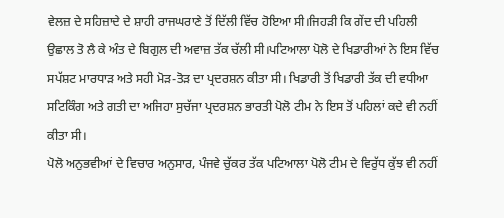ਵੇਲਜ਼ ਦੇ ਸਹਿਜ਼ਾਦੇ ਦੇ ਸ਼ਾਹੀ ਰਾਜਘਰਾਣੇ ਤੋਂ ਦਿੱਲੀ ਵਿੱਚ ਹੋਇਆ ਸੀ।ਜਿਹੜੀ ਕਿ ਗੇਂਦ ਦੀ ਪਹਿਲੀ ਉਛਾਲ ਤੋ ਲੈ ਕੇ ਅੰਤ ਦੇ ਬਿਗੁਲ ਦੀ ਅਵਾਜ਼ ਤੱਕ ਚੱਲੀ ਸੀ।ਪਟਿਆਲਾ ਪੋਲੋ ਦੇ ਖਿਡਾਰੀਆਂ ਨੇ ਇਸ ਵਿੱਚ ਸਪੱਸ਼ਟ ਮਾਰਧਾੜ ਅਤੇ ਸਹੀ ਮੋੜ-ਤੋੜ ਦਾ ਪ੍ਰਦਰਸ਼ਨ ਕੀਤਾ ਸੀ। ਖਿਡਾਰੀ ਤੋਂ ਖਿਡਾਰੀ ਤੱਕ ਦੀ ਵਧੀਆ ਸਟਿਕਿੰਗ ਅਤੇ ਗਤੀ ਦਾ ਅਜਿਹਾ ਸੁਚੱਜਾ ਪ੍ਰਦਰਸ਼ਨ ਭਾਰਤੀ ਪੋਲੋ ਟੀਮ ਨੇ ਇਸ ਤੋਂ ਪਹਿਲਾਂ ਕਦੇ ਵੀ ਨਹੀਂ ਕੀਤਾ ਸੀ।
ਪੋਲੋ ਅਨੁਭਵੀਆਂ ਦੇ ਵਿਚਾਰ ਅਨੁਸਾਰ, ਪੰਜਵੇ ਚੁੱਕਰ ਤੱਕ ਪਟਿਆਲਾ ਪੋਲੋ ਟੀਮ ਦੇ ਵਿਰੁੱਧ ਕੁੱਝ ਵੀ ਨਹੀਂ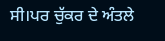ਸੀ।ਪਰ ਚੁੱਕਰ ਦੇ ਅੰਤਲੇ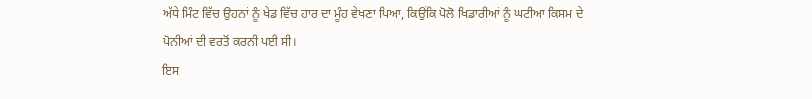ਅੱਧੇ ਮਿੰਟ ਵਿੱਚ ਉਹਨਾਂ ਨੂੰ ਖੇਡ ਵਿੱਚ ਹਾਰ ਦਾ ਮੂੰਹ ਵੇਖਣਾ ਪਿਆ, ਕਿਉਂਕਿ ਪੋਲੋ ਖਿਡਾਰੀਆਂ ਨੂੰ ਘਟੀਆ ਕਿਸਮ ਦੇ ਪੋਨੀਆਂ ਦੀ ਵਰਤੋਂ ਕਰਨੀ ਪਈ ਸੀ।
ਇਸ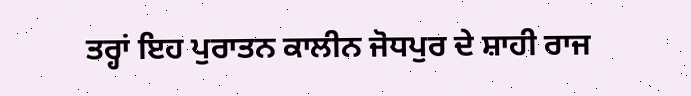ਤਰ੍ਹਾਂ ਇਹ ਪੁਰਾਤਨ ਕਾਲੀਨ ਜੋਧਪੁਰ ਦੇ ਸ਼ਾਹੀ ਰਾਜ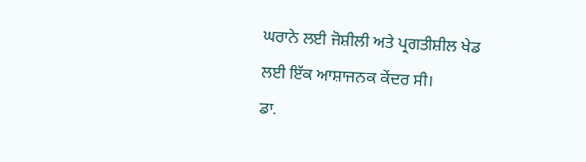ਘਰਾਨੇ ਲਈ ਜੋਸ਼ੀਲੀ ਅਤੇ ਪ੍ਰਗਤੀਸ਼ੀਲ ਖੇਡ ਲਈ ਇੱਕ ਆਸ਼ਾਜਨਕ ਕੇਂਦਰ ਸੀ।
ਡਾ.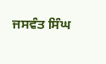ਜਸਵੰਤ ਸਿੰਘ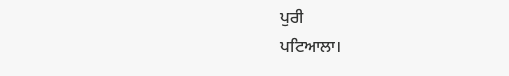ਪੁਰੀ
ਪਟਿਆਲਾ।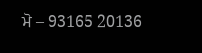ਮੋ – 93165 20136